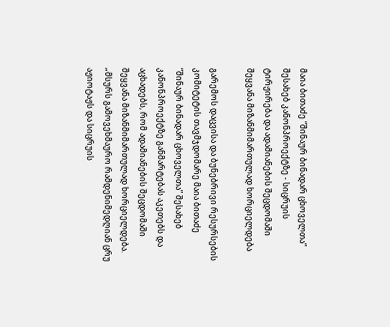მაია ბითაძე “შინაურ ბინადარ ცხოველთა” შესახებ კანონპროექტზე - სიცრუის ტირჟირება და ადამიანების შეცდომაში შეყვანა მიზანმიმართულად ხორციელდება

გარემოს დაცვისა და ბუნებრივი რესურსების კომიტეტის თავმჯდომარე მაია ბითაძე “შინაურ ბინადარ ცხოველთა” შესახებ კანონპროექტზე განმარტებას აკეთებს და აცხადებს, რომ ადამიანების შეცდომაში შეყვანა მიზანმიმართულად ხორციელდება.
„მსურს გამოვეხმაურო რამდენიმედღიან ცრუ აჟიოტაჟს და სიცრუის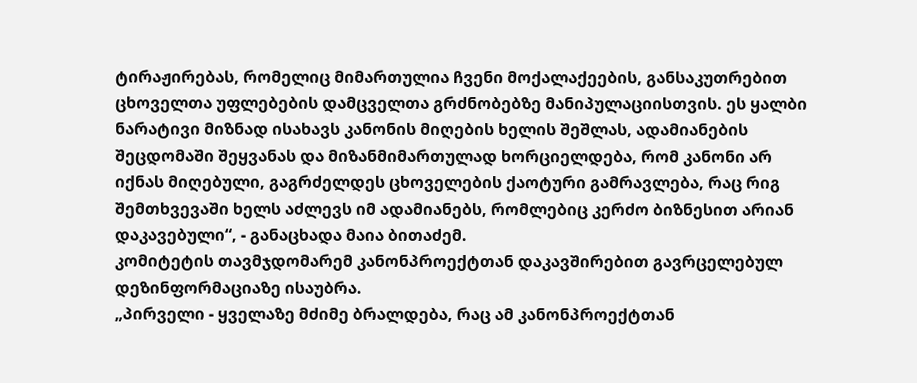ტირაჟირებას, რომელიც მიმართულია ჩვენი მოქალაქეების, განსაკუთრებით ცხოველთა უფლებების დამცველთა გრძნობებზე მანიპულაციისთვის. ეს ყალბი ნარატივი მიზნად ისახავს კანონის მიღების ხელის შეშლას, ადამიანების შეცდომაში შეყვანას და მიზანმიმართულად ხორციელდება, რომ კანონი არ იქნას მიღებული, გაგრძელდეს ცხოველების ქაოტური გამრავლება, რაც რიგ შემთხვევაში ხელს აძლევს იმ ადამიანებს, რომლებიც კერძო ბიზნესით არიან დაკავებული“, - განაცხადა მაია ბითაძემ.
კომიტეტის თავმჯდომარემ კანონპროექტთან დაკავშირებით გავრცელებულ დეზინფორმაციაზე ისაუბრა.
„პირველი - ყველაზე მძიმე ბრალდება, რაც ამ კანონპროექტთან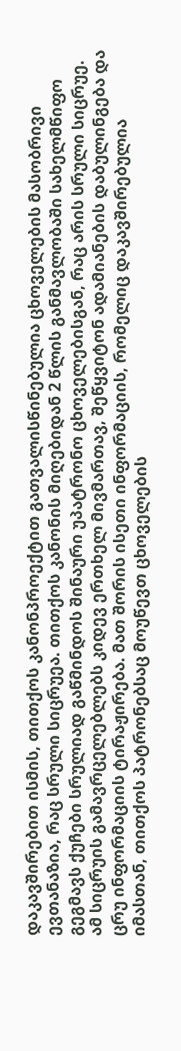დაკავშირებით ისმის, თითქოს კანონპროექტით გათვალისწინებულია ცხოველების მასობრივი ევთანაზია, რაც სრული სიცრუეა. თითქოს კანონის მიღებიდან 2 წლის განმავლობაში სახელმწიფო გეგმავს ქუჩები სრულიად გაწმინდოს შინაური უპატრონო ცხოველებისგან, რაც არის სრული სიცრუე. ამ სიცრუის გამავრცელებლებს კიდევ ერთხელ მივმართავ, შეწყვიტონ ადამიანების დაბულინგება და ცრუ ინფორმაციის ტირაჟირება. მათ შორის ისეთი ინფორმაციის, რომელიც დაკავშირებულია იმასთან, თითქოს პატრონებსაც მოუწევთ ცხოველების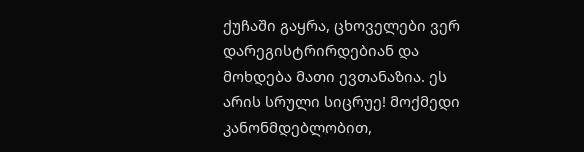ქუჩაში გაყრა, ცხოველები ვერ დარეგისტრირდებიან და მოხდება მათი ევთანაზია. ეს არის სრული სიცრუე! მოქმედი კანონმდებლობით,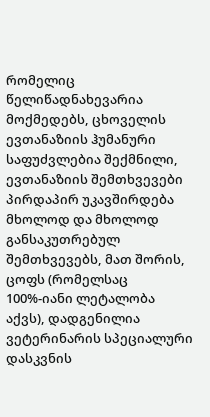რომელიც წელიწადნახევარია მოქმედებს, ცხოველის ევთანაზიის ჰუმანური საფუძვლებია შექმნილი, ევთანაზიის შემთხვევები პირდაპირ უკავშირდება მხოლოდ და მხოლოდ განსაკუთრებულ შემთხვევებს, მათ შორის, ცოფს (რომელსაც 100%-იანი ლეტალობა აქვს), დადგენილია ვეტერინარის სპეციალური დასკვნის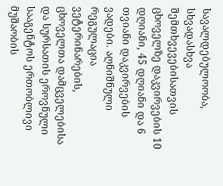სავალდებულოობა, სხვადასხვა შემთხვევებისათვის ცხოველზე დაკვირვების 10 დღიანი, 45 დღიანი და 6 თვიანი დაკვირვების ვადები. აღნიშნული რეგულაცია ვეტერინარების, ცხოველთა დამცველებისა და სურსათის ეროვნული სააგენტოს ერთობლივი მუშაობის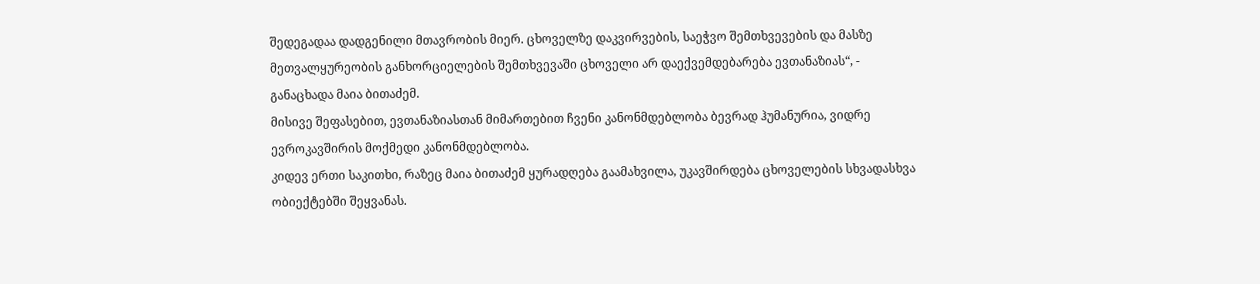შედეგადაა დადგენილი მთავრობის მიერ. ცხოველზე დაკვირვების, საეჭვო შემთხვევების და მასზე მეთვალყურეობის განხორციელების შემთხვევაში ცხოველი არ დაექვემდებარება ევთანაზიას“, - განაცხადა მაია ბითაძემ.
მისივე შეფასებით, ევთანაზიასთან მიმართებით ჩვენი კანონმდებლობა ბევრად ჰუმანურია, ვიდრე ევროკავშირის მოქმედი კანონმდებლობა.
კიდევ ერთი საკითხი, რაზეც მაია ბითაძემ ყურადღება გაამახვილა, უკავშირდება ცხოველების სხვადასხვა ობიექტებში შეყვანას.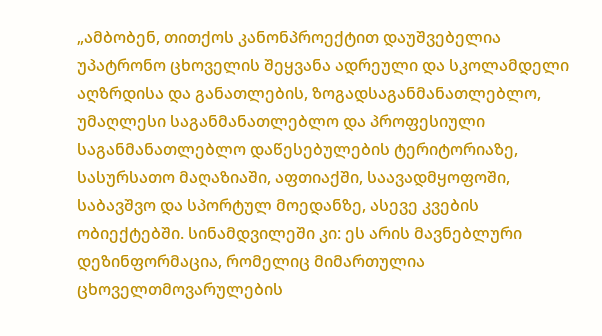„ამბობენ, თითქოს კანონპროექტით დაუშვებელია უპატრონო ცხოველის შეყვანა ადრეული და სკოლამდელი აღზრდისა და განათლების, ზოგადსაგანმანათლებლო, უმაღლესი საგანმანათლებლო და პროფესიული საგანმანათლებლო დაწესებულების ტერიტორიაზე, სასურსათო მაღაზიაში, აფთიაქში, საავადმყოფოში, საბავშვო და სპორტულ მოედანზე, ასევე კვების ობიექტებში. სინამდვილეში კი: ეს არის მავნებლური დეზინფორმაცია, რომელიც მიმართულია ცხოველთმოვარულების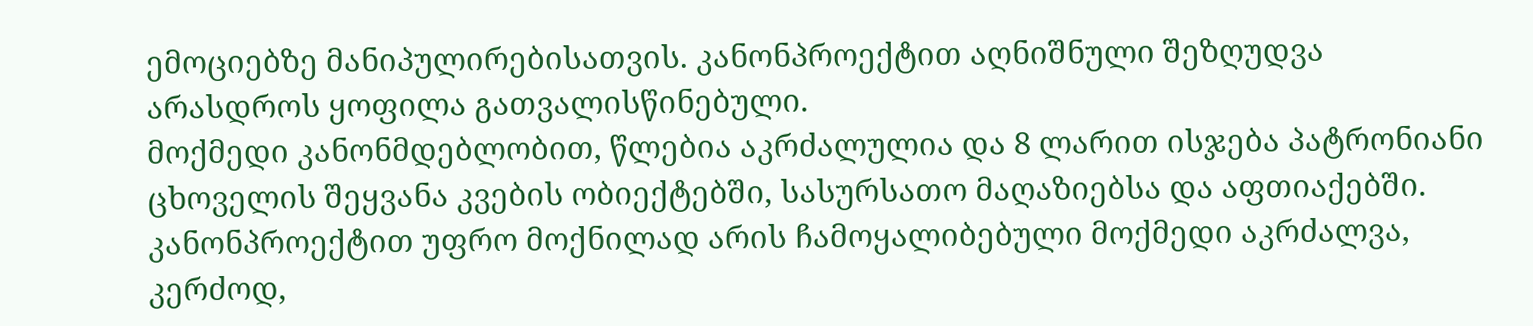ემოციებზე მანიპულირებისათვის. კანონპროექტით აღნიშნული შეზღუდვა არასდროს ყოფილა გათვალისწინებული.
მოქმედი კანონმდებლობით, წლებია აკრძალულია და 8 ლარით ისჯება პატრონიანი ცხოველის შეყვანა კვების ობიექტებში, სასურსათო მაღაზიებსა და აფთიაქებში. კანონპროექტით უფრო მოქნილად არის ჩამოყალიბებული მოქმედი აკრძალვა, კერძოდ,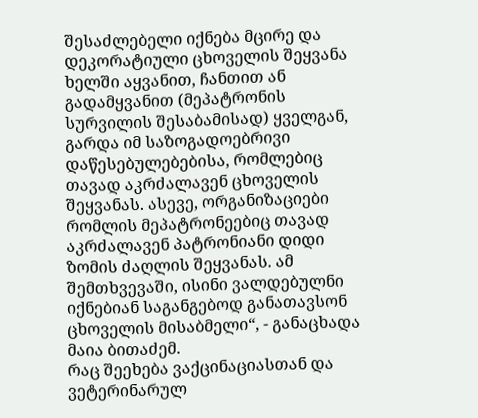შესაძლებელი იქნება მცირე და დეკორატიული ცხოველის შეყვანა ხელში აყვანით, ჩანთით ან გადამყვანით (მეპატრონის სურვილის შესაბამისად) ყველგან, გარდა იმ საზოგადოებრივი დაწესებულებებისა, რომლებიც თავად აკრძალავენ ცხოველის შეყვანას. ასევე, ორგანიზაციები რომლის მეპატრონეებიც თავად აკრძალავენ პატრონიანი დიდი ზომის ძაღლის შეყვანას. ამ შემთხვევაში, ისინი ვალდებულნი იქნებიან საგანგებოდ განათავსონ ცხოველის მისაბმელი“, - განაცხადა მაია ბითაძემ.
რაც შეეხება ვაქცინაციასთან და ვეტერინარულ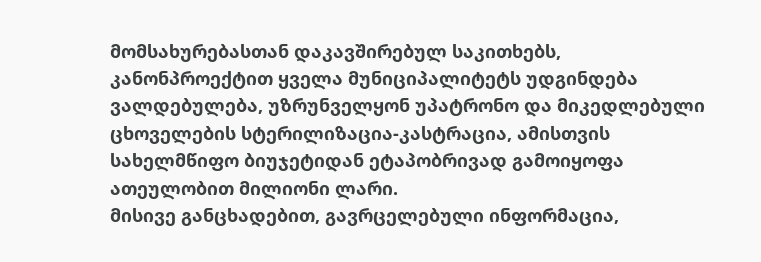მომსახურებასთან დაკავშირებულ საკითხებს, კანონპროექტით ყველა მუნიციპალიტეტს უდგინდება ვალდებულება, უზრუნველყონ უპატრონო და მიკედლებული ცხოველების სტერილიზაცია-კასტრაცია, ამისთვის სახელმწიფო ბიუჯეტიდან ეტაპობრივად გამოიყოფა ათეულობით მილიონი ლარი.
მისივე განცხადებით, გავრცელებული ინფორმაცია,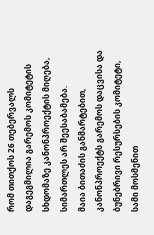რომ თითქოს 26 თებერვალს დაგეგმილია გარემოს კომიტეტის სხდომაზე კანონპროექტის მიღება, სიმართლეს არ შეესაბამება.
მაია ბითაძის განმარტებით, კანონპროექტს გარემოს დაცვისა და ბუნებრივი რესურსების კომიტეტი, სამი მოსმენით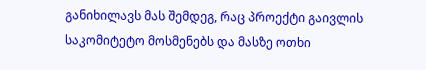განიხილავს მას შემდეგ, რაც პროექტი გაივლის საკომიტეტო მოსმენებს და მასზე ოთხი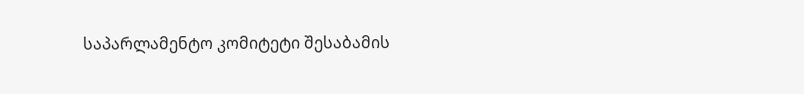საპარლამენტო კომიტეტი შესაბამის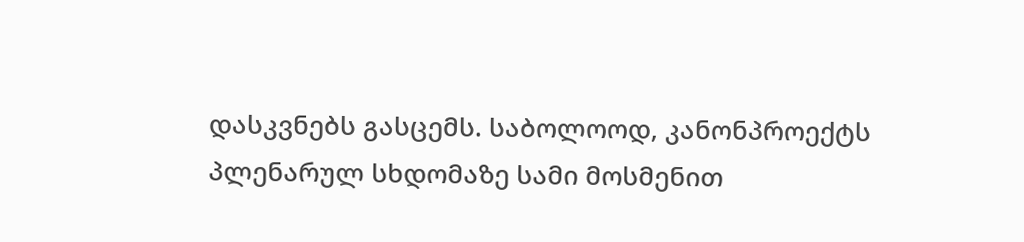დასკვნებს გასცემს. საბოლოოდ, კანონპროექტს პლენარულ სხდომაზე სამი მოსმენით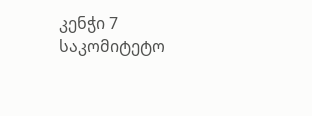კენჭი 7 საკომიტეტო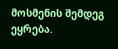მოსმენის შემდეგ ეყრება.